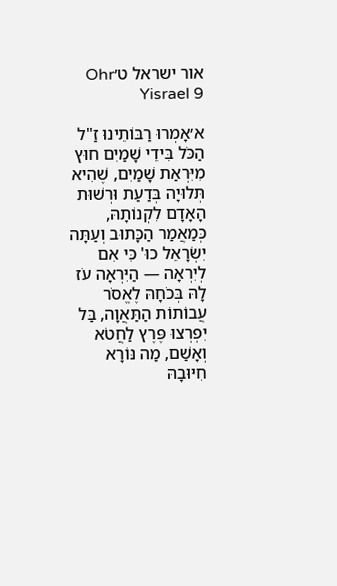אור ישראל ט׳Ohr Yisrael 9

א׳אָמְרוּ רַבּוֹתֵינוּ זַ"ל הַכֹּל בִּידֵי שָׁמַיִם חוּץ מִיִּרְאַת שָׁמַיִם, שֶׁהִיא תְּלוּיָה בְּדַעַת וּרְשׁוּת הָאָדָם לִקְנוֹתָהּ, כְּמַאֲמַר הַכָּתוּב וְעַתָּה יִשְׂרָאֵל כוּ' כִּי אִם לְיִרְאָה — הַיִּרְאָה עֹז לָהּ בְּכֹחָהּ לֶאֱסֹר עֲבוֹתוֹת הַתַּאֲוָה, בַּל יִפְרְצוּ פֶּרֶץ לַחֲטֹא וְאָשַׁם, מַה נּוֹרָא חִיּוּבָהּ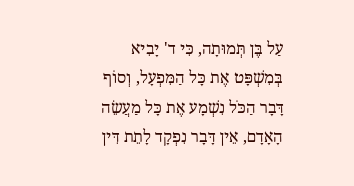עַל בֶּן תְּמוּתָה, כִּי ד' יָבִיא בְּמִשְׁפָּט אֶת כָּל הַמִּפְעָל, וְסוֹף דָּבָר הַכֹּל נִשְׁמָע אֶת כָּל מַעֲשֵׂה הָאָדָם, אֵין דָּבָר נִפְקָד לָתֵת דִּין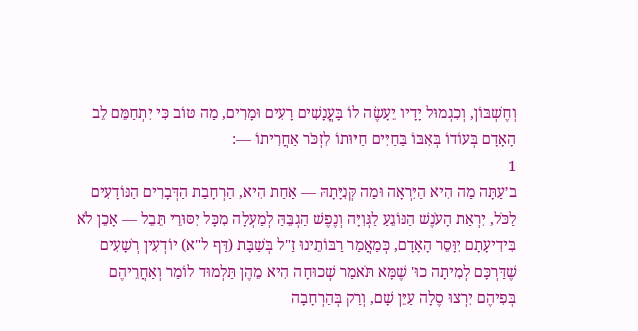וְחֶשְׁבּוֹן, וְכִגְמוּל יָדָיו יֵעָשֶׂה לוֹ בָּעֳנָשִׁים רָעִים וּמָרִים, מַה טּוֹב כִּי יִתְחַמֵּם לֵב הָאָדָם בְּעוֹדוֹ בְּאִבּוֹ בַּחַיִּים חַיּוּתוֹ לִזְכֹּר אַחֲרִיתוֹ —:
1
ב׳עַתָּה מַה הִיא הַיִּרְאָה וּמַה קְּנִיָּתָהּ — אַחַת הִיא, הַרְחָבַת הַדְּבָרִים הַנּוֹדָעִים לַכֹּל, יִרְאַת הָעֹנֶשׁ הַנּוֹגֵעַ לַגְּוִיָּה וְנֶפֶשׁ הַגְבֵּהַּ לְמַעְלָה מִכָּל יִסּוּרֵי תֵּבֵל — אָכֵן לֹא בִּידִיעָתָם יִוָּסֵר הָאָדָם, כְּמַאֲמַר רַבּוֹתֵינוּ זַ"ל בְּשַׁבָּת (דַּף ל"א) יוֹדְעִין רְשָׁעִים שֶׁדַּרְכָּם לְמִיתָה כוּ' שֶׁמָּא תֹּאמַר שְׁכוּחָה הִיא מֵהֶן תַּלְמוּד לוֹמַר וְאַחֲרֵיהֶם בְּפִיהֶם יִרְצוּ סֶלָה עַיֵּן שָׁם, וְרַק בְּהַרְחָבָה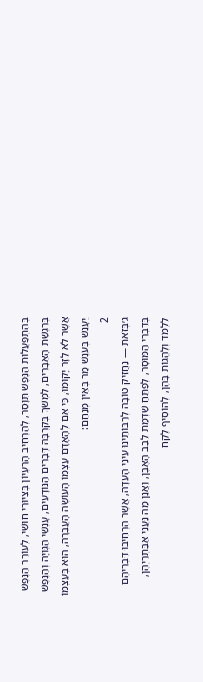בְּהִתְפַּעֲלוּת הַנֶּפֶשׁ תִּוָּסֵר, לְהַרְחִיב הָרַעְיוֹן בְּצִיּוּרֵי חוּשִׁי, לְעוֹרֵר הַנֶּפֶשׁ בְּרִגְשַׁת הָאֵבָרִים, לִמְשֹׁךְ בְּקִרְבָּהּ דְּבָרִים הַנּוֹדָעִים, עָנְשֵׁי הַגְּוִיָּה וְהַנֶּפֶשׁ אֲשֶׁר לֹא לַזָּר יָקוּמוּ, כִּי אִם לְהָאָדָם עַצְמוֹ הָעוֹשֶׂה הָעֲבֵרָה, הוּא בְּעַצְמוֹ יֵעָנֵשׁ בְּעֹנֶשׁ מַר בְּאֵין מְנַחֵם:
2
ג׳בְּזֹאת — נַחֲזִיק טוֹבָה לְרַבּוֹתֵינוּ עֵינֵי הָעֵדָה, אֲשֶׁר הִרְחִיבוּ דִּבְרֵיהֶם בְּדִבְרֵי הַמּוּסָר, לְפַתֵּחַ שַׁדְמַת לֵבַב הָאֶבֶן, וַאֲנַן מַה נַּעֲנֵי אַבַּתְרַיְהֶן, לִלְמֹד וְלֶהֱגוֹת בָּהֶן, לְהוֹסִיף לֶקַח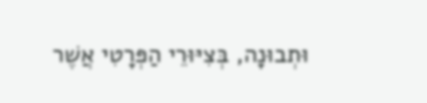וּתְבוּנָה, בְּצִיּוּרֵי הַפְּרָטִי אֲשֶׁר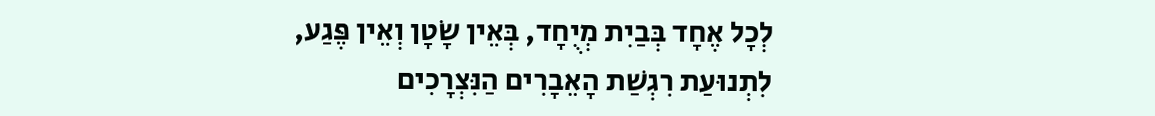לְכָל אֶחָד בְּבַיִת מְיֻחָד, בְּאֵין שָׂטָן וְאֵין פֶּגַע, לִתְנוּעַת רִגְשַׁת הָאֵבָרִים הַנִּצְרָכִים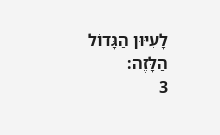לָעִיּוּן הַגָּדוֹל הַלָּזֶה:
3